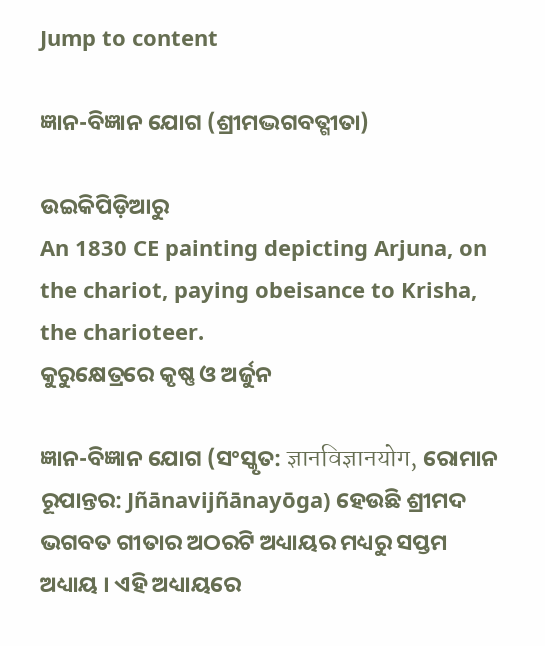Jump to content

ଜ୍ଞାନ-ବିଜ୍ଞାନ ଯୋଗ (ଶ୍ରୀମଦ୍ଭଗବତ୍ଗୀତା)

ଉଇକିପିଡ଼ିଆ‌ରୁ
An 1830 CE painting depicting Arjuna, on the chariot, paying obeisance to Krisha, the charioteer.
କୁରୁକ୍ଷେତ୍ରରେ କୃଷ୍ଣ ଓ ଅର୍ଜୁନ

ଜ୍ଞାନ-ବିଜ୍ଞାନ ଯୋଗ (ସଂସ୍କୃତ: ज्ञानविज्ञानयोग, ରୋମାନ ରୂପାନ୍ତର: Jñānavijñānayōga) ହେଉଛି ଶ୍ରୀମଦ ଭଗବତ ଗୀତାର ଅଠରଟି ଅଧ୍ୟାୟର ମଧ୍ୟରୁ ସପ୍ତମ ଅଧ୍ୟାୟ । ଏହି ଅଧ୍ୟାୟରେ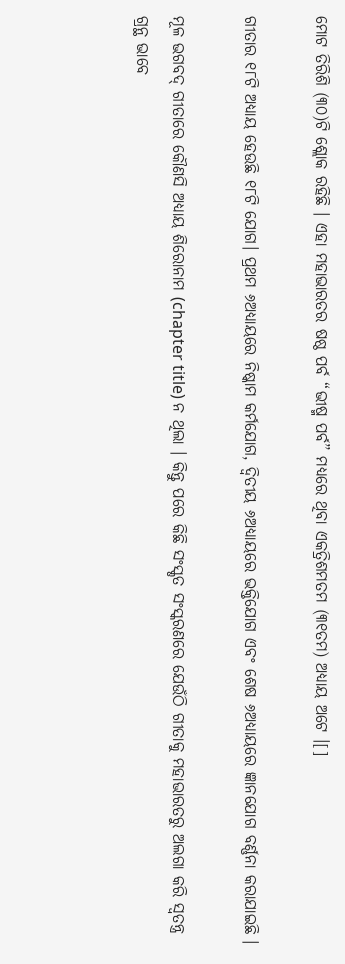ମୋଟ ତିରିଶି (୩୦)ଟି ଶ୍ଲୋକ ରହିଛି । ଏହା ମହାଭାରତର ଷଷ୍ଠ ପର୍ବ “ଭୀଷ୍ମ ପର୍ବ” ମଧ୍ୟରେ ଥିବା ଏକତ୍ରିଶମତମ (୩୧ତମ) ଅଧ୍ୟାୟ ଅଟେ ।[]

ଗୀତାର ୧୮ଟି ଅଧ୍ୟାୟ ହେଉଛି ୧୮ଟି ଯୋଗ। ପ୍ରଥମ ୬ଅଧ୍ୟାୟରେ ନିଷ୍କାମ କର୍ମଯୋଗ, ଦ୍ୱିତୀୟ ୬ଅଧ୍ୟାୟରେ ଭକ୍ତିଯୋଗ ଏବଂ ଶେଷ ୬ଅଧ୍ୟାୟରେ ଜ୍ଞାନଯୋଗ ବର୍ଣ୍ଣନା କରାଯାଇଛି ।

ମୂଳ ଭଗବଦ୍‌ ଗୀତାରେ କୌଣସି ଅଧ୍ୟାୟ ଶିରୋନାମ (chapter title) ନ ଥିଲା । କିନ୍ତୁ ପରେ କିଛି ସଂସ୍କୃତ ସଂସ୍କରଣରେ ଯେଉଁଠି ଗୀତାକୁ ମହାଭାରତରୁ ଅଲଗା କରି ସ୍ୱତନ୍ତ୍ର ଗ୍ରନ୍ଥ ଭାବେ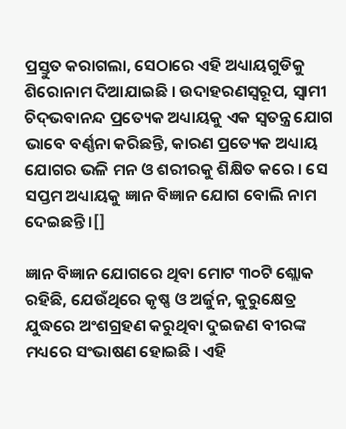ପ୍ରସ୍ତୁତ କରାଗଲା, ସେଠାରେ ଏହି ଅଧ୍ୟାୟଗୁଡିକୁ ଶିରୋନାମ ଦିଆଯାଇଛି । ଉଦାହରଣସ୍ୱରୂପ, ସ୍ୱାମୀ ଚିଦ୍‌ଭବାନନ୍ଦ ପ୍ରତ୍ୟେକ ଅଧ୍ୟାୟକୁ ଏକ ସ୍ୱତନ୍ତ୍ର ଯୋଗ ଭାବେ ବର୍ଣ୍ଣନା କରିଛନ୍ତି, କାରଣ ପ୍ରତ୍ୟେକ ଅଧ୍ୟାୟ ଯୋଗର ଭଳି ମନ ଓ ଶରୀରକୁ ଶିକ୍ଷିତ କରେ । ସେ ସପ୍ତମ ଅଧ୍ୟାୟକୁ ଜ୍ଞାନ ବିଜ୍ଞାନ ଯୋଗ ବୋଲି ନାମ ଦେଇଛନ୍ତି ।[]

ଜ୍ଞାନ ବିଜ୍ଞାନ ଯୋଗରେ ଥିବା ମୋଟ ୩୦ଟି ଶ୍ଲୋକ ରହିଛି, ଯେଉଁଥିରେ କୃଷ୍ଣ ଓ ଅର୍ଜୁନ, କୁରୁକ୍ଷେତ୍ର ଯୁଦ୍ଧରେ ଅଂଶଗ୍ରହଣ କରୁଥିବା ଦୁଇଜଣ ବୀରଙ୍କ ମଧ୍ୟରେ ସଂଭାଷଣ ହୋଇଛି । ଏହି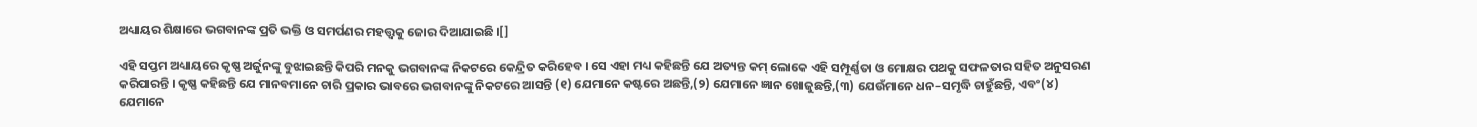ଅଧ୍ୟାୟର ଶିକ୍ଷାରେ ଭଗବାନଙ୍କ ପ୍ରତି ଭକ୍ତି ଓ ସମର୍ପଣର ମହତ୍ତ୍ୱକୁ ଜୋର ଦିଆଯାଇଛି ।[]

ଏହି ସପ୍ତମ ଅଧ୍ୟାୟରେ କୃଷ୍ଣ ଅର୍ଜୁନଙ୍କୁ ବୁଝାଇଛନ୍ତି କିପରି ମନକୁ ଭଗବାନଙ୍କ ନିକଟରେ କେନ୍ଦ୍ରିତ କରିହେବ । ସେ ଏହା ମଧ୍ୟ କହିଛନ୍ତି ଯେ ଅତ୍ୟନ୍ତ କମ୍‌ ଲୋକେ ଏହି ସମ୍ପୂର୍ଣ୍ଣତା ଓ ମୋକ୍ଷର ପଥକୁ ସଫଳତାର ସହିତ ଅନୁସରଣ କରିପାରନ୍ତି । କୃଷ୍ଣ କହିଛନ୍ତି ଯେ ମାନବମାନେ ଚାରି ପ୍ରକାର ଭାବରେ ଭଗବାନଙ୍କୁ ନିକଟରେ ଆସନ୍ତି (୧) ଯେମାନେ କଷ୍ଟରେ ଅଛନ୍ତି,(୨) ଯେମାନେ ଜ୍ଞାନ ଖୋଜୁଛନ୍ତି,(୩) ଯେଉଁମାନେ ଧନ–ସମୃଦ୍ଧି ଚାହୁଁଛନ୍ତି, ଏବଂ(୪) ଯେମାନେ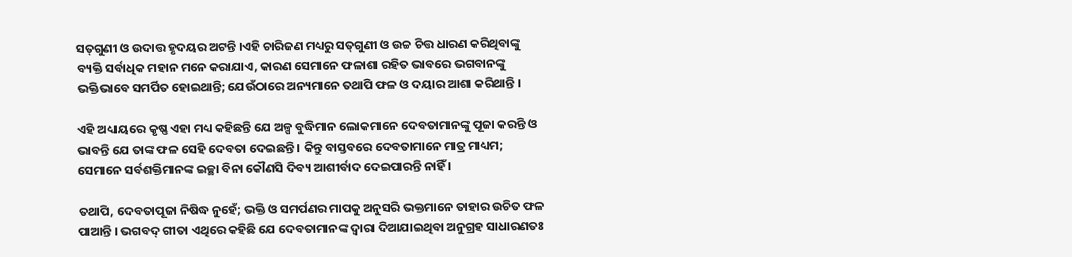ସତ୍‌ଗୁଣୀ ଓ ଉଦାତ୍ତ ହୃଦୟର ଅଟନ୍ତି ।ଏହି ଚାରିଜଣ ମଧ୍ୟରୁ ସତ୍‌ଗୁଣୀ ଓ ଉଚ୍ଚ ଚିତ୍ତ ଧାରଣ କରିଥିବାଙ୍କୁ ବ୍ୟକ୍ତି ସର୍ବାଧିକ ମହାନ ମନେ କରାଯାଏ, କାରଣ ସେମାନେ ଫଳାଶା ରହିତ ଭାବରେ ଭଗବାନଙ୍କୁ ଭକ୍ତିଭାବେ ସମର୍ପିତ ହୋଇଥାନ୍ତି; ଯେଉଁଠାରେ ଅନ୍ୟମାନେ ତଥାପି ଫଳ ଓ ଦୟାର ଆଶା କରିଥାନ୍ତି ।

ଏହି ଅଧ୍ୟାୟରେ କୃଷ୍ଣ ଏହା ମଧ୍ୟ କହିଛନ୍ତି ଯେ ଅଳ୍ପ ବୁଦ୍ଧିମାନ ଲୋକମାନେ ଦେବତାମାନଙ୍କୁ ପୂଜା କରନ୍ତି ଓ ଭାବନ୍ତି ଯେ ତାଙ୍କ ଫଳ ସେହି ଦେବତା ଦେଇଛନ୍ତି । କିନ୍ତୁ ବାସ୍ତବରେ ଦେବତାମାନେ ମାତ୍ର ମାଧ୍ୟମ; ସେମାନେ ସର୍ବଶକ୍ତିମାନଙ୍କ ଇଚ୍ଛା ବିନା କୌଣସି ଦିବ୍ୟ ଆଶୀର୍ବାଦ ଦେଇପାରନ୍ତି ନାହିଁ ।

ତଥାପି, ଦେବତାପୂଜା ନିଷିଦ୍ଧ ନୁହେଁ; ଭକ୍ତି ଓ ସମର୍ପଣର ମାପକୁ ଅନୁସରି ଭକ୍ତମାନେ ତାହାର ଉଚିତ ଫଳ ପାଆନ୍ତି । ଭଗବଦ୍ ଗୀତା ଏଥିରେ କହିଛି ଯେ ଦେବତାମାନଙ୍କ ଦ୍ୱାରା ଦିଆଯାଇଥିବା ଅନୁଗ୍ରହ ସାଧାରଣତଃ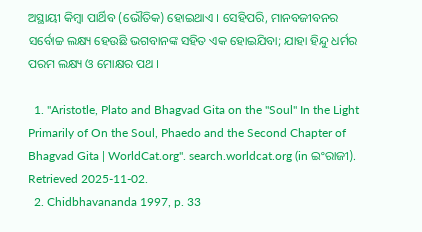ଅସ୍ଥାୟୀ କିମ୍ବା ପାର୍ଥିବ (ଭୌତିକ) ହୋଇଥାଏ । ସେହିପରି, ମାନବଜୀବନର ସର୍ବୋଚ୍ଚ ଲକ୍ଷ୍ୟ ହେଉଛି ଭଗବାନଙ୍କ ସହିତ ଏକ ହୋଇଯିବା; ଯାହା ହିନ୍ଦୁ ଧର୍ମର ପରମ ଲକ୍ଷ୍ୟ ଓ ମୋକ୍ଷର ପଥ ।

  1. "Aristotle, Plato and Bhagvad Gita on the "Soul" In the Light Primarily of On the Soul, Phaedo and the Second Chapter of Bhagvad Gita | WorldCat.org". search.worldcat.org (in ଇଂରାଜୀ). Retrieved 2025-11-02.
  2. Chidbhavananda 1997, p. 33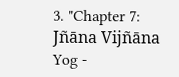3. "Chapter 7: Jñāna Vijñāna Yog -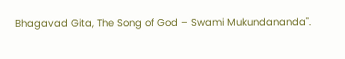Bhagavad Gita, The Song of God – Swami Mukundananda".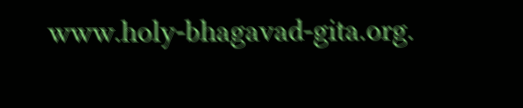www.holy-bhagavad-gita.org.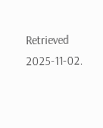Retrieved 2025-11-02.